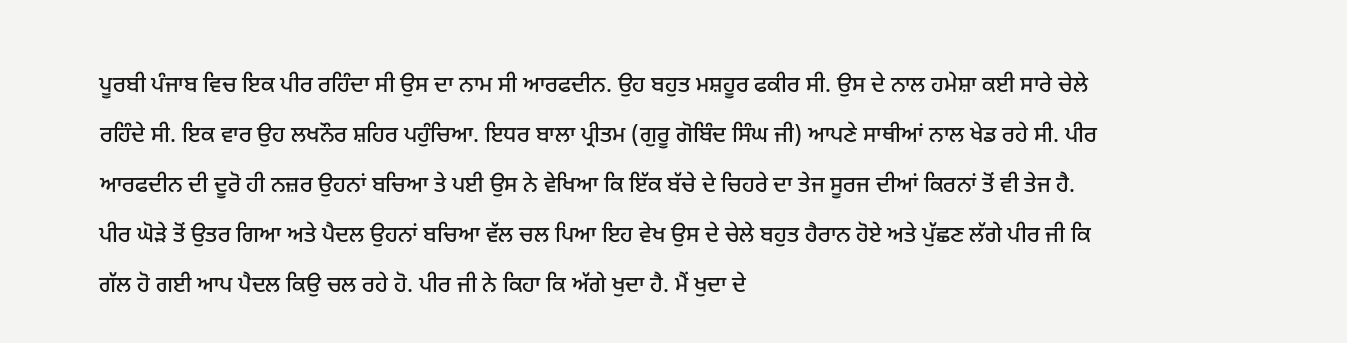ਪੂਰਬੀ ਪੰਜਾਬ ਵਿਚ ਇਕ ਪੀਰ ਰਹਿੰਦਾ ਸੀ ਉਸ ਦਾ ਨਾਮ ਸੀ ਆਰਫਦੀਨ. ਉਹ ਬਹੁਤ ਮਸ਼ਹੂਰ ਫਕੀਰ ਸੀ. ਉਸ ਦੇ ਨਾਲ ਹਮੇਸ਼ਾ ਕਈ ਸਾਰੇ ਚੇਲੇ ਰਹਿੰਦੇ ਸੀ. ਇਕ ਵਾਰ ਉਹ ਲਖਨੌਰ ਸ਼ਹਿਰ ਪਹੁੰਚਿਆ. ਇਧਰ ਬਾਲਾ ਪ੍ਰੀਤਮ (ਗੁਰੂ ਗੋਬਿੰਦ ਸਿੰਘ ਜੀ) ਆਪਣੇ ਸਾਥੀਆਂ ਨਾਲ ਖੇਡ ਰਹੇ ਸੀ. ਪੀਰ ਆਰਫਦੀਨ ਦੀ ਦੂਰੋ ਹੀ ਨਜ਼ਰ ਉਹਨਾਂ ਬਚਿਆ ਤੇ ਪਈ ਉਸ ਨੇ ਵੇਖਿਆ ਕਿ ਇੱਕ ਬੱਚੇ ਦੇ ਚਿਹਰੇ ਦਾ ਤੇਜ ਸੂਰਜ ਦੀਆਂ ਕਿਰਨਾਂ ਤੋਂ ਵੀ ਤੇਜ ਹੈ.
ਪੀਰ ਘੋੜੇ ਤੋਂ ਉਤਰ ਗਿਆ ਅਤੇ ਪੈਦਲ ਉਹਨਾਂ ਬਚਿਆ ਵੱਲ ਚਲ ਪਿਆ ਇਹ ਵੇਖ ਉਸ ਦੇ ਚੇਲੇ ਬਹੁਤ ਹੈਰਾਨ ਹੋਏ ਅਤੇ ਪੁੱਛਣ ਲੱਗੇ ਪੀਰ ਜੀ ਕਿ ਗੱਲ ਹੋ ਗਈ ਆਪ ਪੈਦਲ ਕਿਉ ਚਲ ਰਹੇ ਹੋ. ਪੀਰ ਜੀ ਨੇ ਕਿਹਾ ਕਿ ਅੱਗੇ ਖੁਦਾ ਹੈ. ਮੈਂ ਖੁਦਾ ਦੇ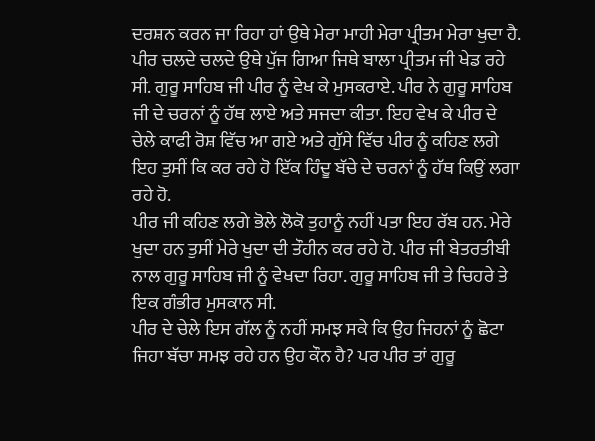ਦਰਸ਼ਨ ਕਰਨ ਜਾ ਰਿਹਾ ਹਾਂ ਉਥੇ ਮੇਰਾ ਮਾਹੀ ਮੇਰਾ ਪ੍ਰੀਤਮ ਮੇਰਾ ਖੁਦਾ ਹੈ.
ਪੀਰ ਚਲਦੇ ਚਲਦੇ ਉਥੇ ਪੁੱਜ ਗਿਆ ਜਿਥੇ ਬਾਲਾ ਪ੍ਰੀਤਮ ਜੀ ਖੇਡ ਰਹੇ ਸੀ. ਗੁਰੂ ਸਾਹਿਬ ਜੀ ਪੀਰ ਨੂੰ ਵੇਖ ਕੇ ਮੁਸਕਰਾਏ. ਪੀਰ ਨੇ ਗੁਰੂ ਸਾਹਿਬ ਜੀ ਦੇ ਚਰਨਾਂ ਨੂੰ ਹੱਥ ਲਾਏ ਅਤੇ ਸਜਦਾ ਕੀਤਾ. ਇਹ ਵੇਖ ਕੇ ਪੀਰ ਦੇ ਚੇਲੇ ਕਾਫੀ ਰੋਸ਼ ਵਿੱਚ ਆ ਗਏ ਅਤੇ ਗੁੱਸੇ ਵਿੱਚ ਪੀਰ ਨੂੰ ਕਹਿਣ ਲਗੇ ਇਹ ਤੁਸੀਂ ਕਿ ਕਰ ਰਹੇ ਹੋ ਇੱਕ ਹਿੰਦੂ ਬੱਚੇ ਦੇ ਚਰਨਾਂ ਨੂੰ ਹੱਥ ਕਿਉਂ ਲਗਾ ਰਹੇ ਹੋ.
ਪੀਰ ਜੀ ਕਹਿਣ ਲਗੇ ਭੋਲੇ ਲੋਕੋ ਤੁਹਾਨੂੰ ਨਹੀਂ ਪਤਾ ਇਹ ਰੱਬ ਹਨ. ਮੇਰੇ ਖੁਦਾ ਹਨ ਤੁਸੀਂ ਮੇਰੇ ਖੁਦਾ ਦੀ ਤੌਹੀਨ ਕਰ ਰਹੇ ਹੋ. ਪੀਰ ਜੀ ਬੇਤਰਤੀਬੀ ਨਾਲ ਗੁਰੂ ਸਾਹਿਬ ਜੀ ਨੂੰ ਵੇਖਦਾ ਰਿਹਾ. ਗੁਰੂ ਸਾਹਿਬ ਜੀ ਤੇ ਚਿਹਰੇ ਤੇ ਇਕ ਗੰਭੀਰ ਮੁਸਕਾਨ ਸੀ.
ਪੀਰ ਦੇ ਚੇਲੇ ਇਸ ਗੱਲ ਨੂੰ ਨਹੀਂ ਸਮਝ ਸਕੇ ਕਿ ਉਹ ਜਿਹਨਾਂ ਨੂੰ ਛੋਟਾ ਜਿਹਾ ਬੱਚਾ ਸਮਝ ਰਹੇ ਹਨ ਉਹ ਕੌਨ ਹੈ? ਪਰ ਪੀਰ ਤਾਂ ਗੁਰੂ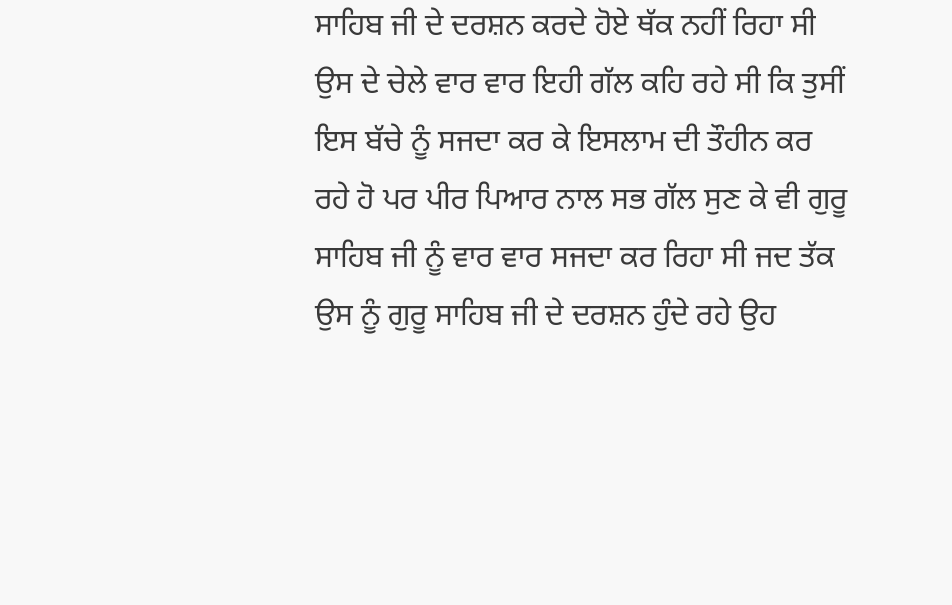ਸਾਹਿਬ ਜੀ ਦੇ ਦਰਸ਼ਨ ਕਰਦੇ ਹੋਏ ਥੱਕ ਨਹੀਂ ਰਿਹਾ ਸੀ ਉਸ ਦੇ ਚੇਲੇ ਵਾਰ ਵਾਰ ਇਹੀ ਗੱਲ ਕਹਿ ਰਹੇ ਸੀ ਕਿ ਤੁਸੀਂ ਇਸ ਬੱਚੇ ਨੂੰ ਸਜਦਾ ਕਰ ਕੇ ਇਸਲਾਮ ਦੀ ਤੌਹੀਨ ਕਰ ਰਹੇ ਹੋ ਪਰ ਪੀਰ ਪਿਆਰ ਨਾਲ ਸਭ ਗੱਲ ਸੁਣ ਕੇ ਵੀ ਗੁਰੂ ਸਾਹਿਬ ਜੀ ਨੂੰ ਵਾਰ ਵਾਰ ਸਜਦਾ ਕਰ ਰਿਹਾ ਸੀ ਜਦ ਤੱਕ ਉਸ ਨੂੰ ਗੁਰੂ ਸਾਹਿਬ ਜੀ ਦੇ ਦਰਸ਼ਨ ਹੁੰਦੇ ਰਹੇ ਉਹ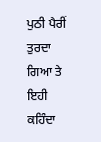ਪੁਠੀ ਪੈਰੀਂ ਤੁਰਦਾ ਗਿਆ ਤੇ ਇਹੀ ਕਹਿੰਦਾ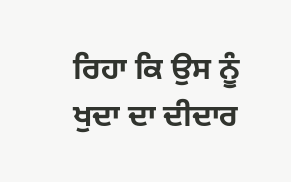ਰਿਹਾ ਕਿ ਉਸ ਨੂੰ ਖੁਦਾ ਦਾ ਦੀਦਾਰ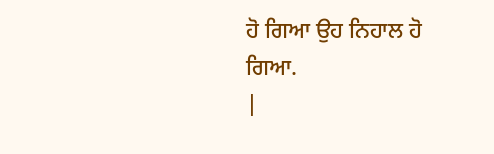ਹੋ ਗਿਆ ਉਹ ਨਿਹਾਲ ਹੋ ਗਿਆ.
|